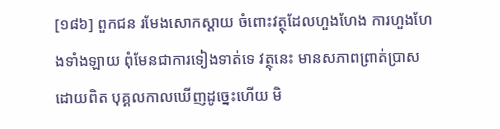[១៨៦] ពួកជន រមែងសោកស្តាយ ចំពោះវត្ថុដែលហួងហែង ការហួងហែងទាំងឡាយ ពុំមែនជាការទៀងទាត់ទេ វត្ថុនេះ មានសភាពព្រាត់ប្រាសដោយពិត បុគ្គលកាលឃើញដូច្នេះហើយ មិ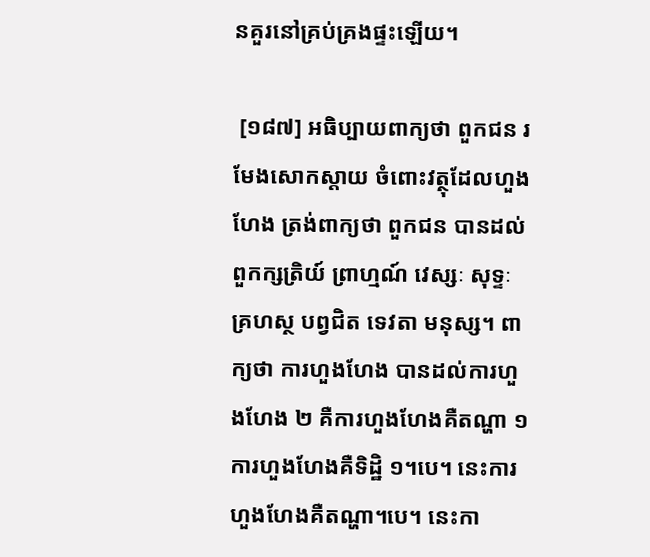នគួរនៅគ្រប់គ្រងផ្ទះឡើយ។

 [១៨៧] អធិប្បាយពាក្យថា ពួកជន រមែងសោកស្តាយ ចំពោះវត្ថុដែលហួងហែង ត្រង់ពាក្យថា ពួកជន បានដល់ ពួកក្សត្រិយ៍ ព្រាហ្មណ៍ វេស្សៈ សុទ្ទៈ គ្រហស្ថ បព្វជិត ទេវតា មនុស្ស។ ពាក្យថា ការហួងហែង បានដល់ការហួងហែង ២ គឺការហួងហែងគឺតណ្ហា ១ ការហួងហែងគឺទិដ្ឋិ ១។បេ។ នេះការហួងហែងគឺតណ្ហា។បេ។ នេះកា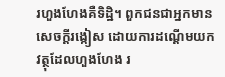រហួងហែងគឺទិដ្ឋិ។ ពួកជនជាអ្នកមានសេចក្តីរង្កៀស ដោយការដណ្តើមយកវត្ថុដែលហួងហែង រ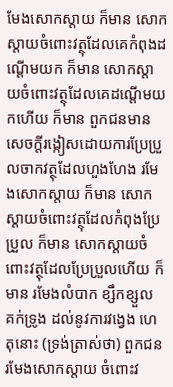មែងសោកស្តាយ ក៏មាន សោកស្តាយចំពោះវត្ថុដែលគេកំពុងដណ្តើមយក ក៏មាន សោកស្តាយចំពោះវត្ថុដែលគេដណ្តើមយកហើយ ក៏មាន ពួកជនមានសេចក្តីរង្កៀសដោយការប្រែប្រួលចាកវត្ថុដែលហួងហែង រមែងសោកស្តាយ ក៏មាន សោកស្តាយចំពោះវត្ថុដែលកំពុងប្រែប្រួល ក៏មាន សោកស្តាយចំពោះវត្ថុដែលប្រែប្រួលហើយ ក៏មាន រមែងលំបាក ខ្សឹកខ្សួល គក់ទ្រូង ដល់នូវការវង្វេង ហេតុនោះ (ទ្រង់ត្រាស់ថា) ពួកជនរមែងសោកស្តាយ ចំពោះវ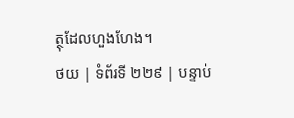ត្ថុដែលហួងហែង។
ថយ | ទំព័រទី ២២៩ | បន្ទាប់